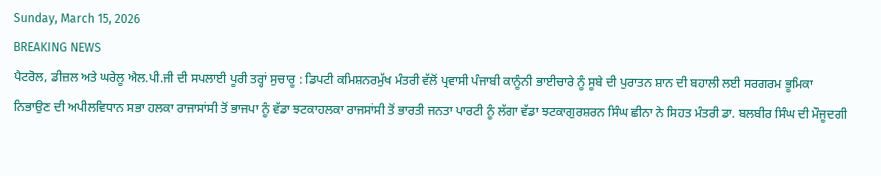Sunday, March 15, 2026
BREAKING NEWS
ਪੈਟਰੋਲ, ਡੀਜ਼ਲ ਅਤੇ ਘਰੇਲੂ ਐਲ.ਪੀ.ਜੀ ਦੀ ਸਪਲਾਈ ਪੂਰੀ ਤਰ੍ਹਾਂ ਸੁਚਾਰੂ : ਡਿਪਟੀ ਕਮਿਸ਼ਨਰਮੁੱਖ ਮੰਤਰੀ ਵੱਲੋਂ ਪ੍ਰਵਾਸੀ ਪੰਜਾਬੀ ਕਾਨੂੰਨੀ ਭਾਈਚਾਰੇ ਨੂੰ ਸੂਬੇ ਦੀ ਪੁਰਾਤਨ ਸ਼ਾਨ ਦੀ ਬਹਾਲੀ ਲਈ ਸਰਗਰਮ ਭੂਮਿਕਾ ਨਿਭਾਉਣ ਦੀ ਅਪੀਲਵਿਧਾਨ ਸਭਾ ਹਲਕਾ ਰਾਜਾਸਾਂਸੀ ਤੋਂ ਭਾਜਪਾ ਨੂੰ ਵੱਡਾ ਝਟਕਾਹਲਕਾ ਰਾਜਸਾਂਸੀ ਤੋਂ ਭਾਰਤੀ ਜਨਤਾ ਪਾਰਟੀ ਨੂੰ ਲੱਗਾ ਵੱਡਾ ਝਟਕਾਗੁਰਸ਼ਰਨ ਸਿੰਘ ਛੀਨਾ ਨੇ ਸਿਹਤ ਮੰਤਰੀ ਡਾ. ਬਲਬੀਰ ਸਿੰਘ ਦੀ ਮੌਜੂਦਗੀ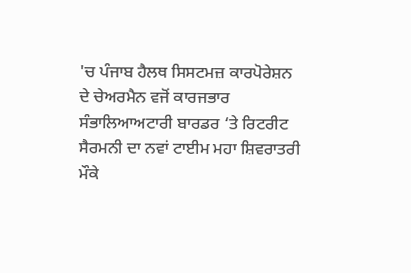'ਚ ਪੰਜਾਬ ਹੈਲਥ ਸਿਸਟਮਜ਼ ਕਾਰਪੋਰੇਸ਼ਨ ਦੇ ਚੇਅਰਮੈਨ ਵਜੋਂ ਕਾਰਜਭਾਰ ਸੰਭਾਲਿਆਅਟਾਰੀ ਬਾਰਡਰ ‘ਤੇ ਰਿਟਰੀਟ ਸੈਰਮਨੀ ਦਾ ਨਵਾਂ ਟਾਈਮ ਮਹਾ ਸ਼ਿਵਰਾਤਰੀ ਮੌਕੇ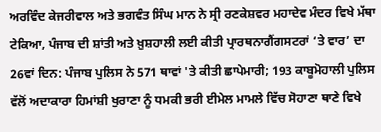ਅਰਵਿੰਦ ਕੇਜਰੀਵਾਲ ਅਤੇ ਭਗਵੰਤ ਸਿੰਘ ਮਾਨ ਨੇ ਸ੍ਰੀ ਰਣਕੇਸ਼ਵਰ ਮਹਾਦੇਵ ਮੰਦਰ ਵਿਖੇ ਮੱਥਾ ਟੇਕਿਆ, ਪੰਜਾਬ ਦੀ ਸ਼ਾਂਤੀ ਅਤੇ ਖ਼ੁਸ਼ਹਾਲੀ ਲਈ ਕੀਤੀ ਪ੍ਰਾਰਥਨਾਗੈਂਗਸਟਰਾਂ ‘ਤੇ ਵਾਰ’ ਦਾ 26ਵਾਂ ਦਿਨ: ਪੰਜਾਬ ਪੁਲਿਸ ਨੇ 571 ਥਾਵਾਂ 'ਤੇ ਕੀਤੀ ਛਾਪੇਮਾਰੀ; 193 ਕਾਬੂਮੋਹਾਲੀ ਪੁਲਿਸ ਵੱਲੋਂ ਅਦਾਕਾਰਾ ਹਿਮਾਂਸ਼ੀ ਖੁਰਾਣਾ ਨੂੰ ਧਮਕੀ ਭਰੀ ਈਮੇਲ ਮਾਮਲੇ ਵਿੱਚ ਸੋਹਾਣਾ ਥਾਣੇ ਵਿਖੇ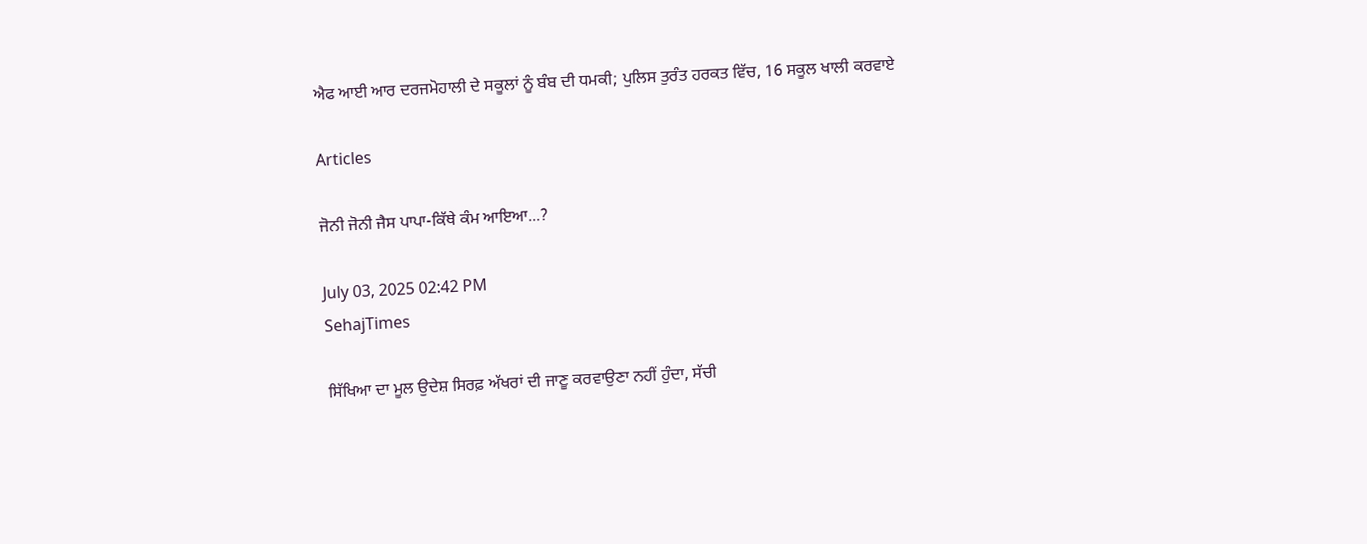ਐਫ ਆਈ ਆਰ ਦਰਜਮੋਹਾਲੀ ਦੇ ਸਕੂਲਾਂ ਨੂੰ ਬੰਬ ਦੀ ਧਮਕੀ; ਪੁਲਿਸ ਤੁਰੰਤ ਹਰਕਤ ਵਿੱਚ, 16 ਸਕੂਲ ਖਾਲੀ ਕਰਵਾਏ

Articles

ਜੋਨੀ ਜੋਨੀ ਜੈਸ ਪਾਪਾ-ਕਿੱਥੇ ਕੰਮ ਆਇਆ...?

July 03, 2025 02:42 PM
SehajTimes

ਸਿੱਖਿਆ ਦਾ ਮੂਲ ਉਦੇਸ਼ ਸਿਰਫ਼ ਅੱਖਰਾਂ ਦੀ ਜਾਣੂ ਕਰਵਾਉਣਾ ਨਹੀਂ ਹੁੰਦਾ, ਸੱਚੀ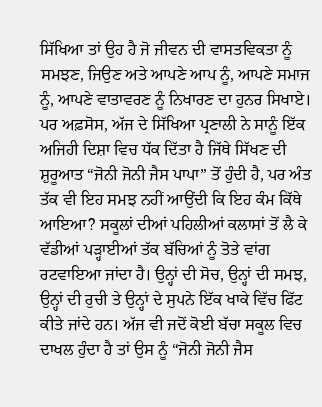ਸਿੱਖਿਆ ਤਾਂ ਉਹ ਹੈ ਜੋ ਜੀਵਨ ਦੀ ਵਾਸਤਵਿਕਤਾ ਨੂੰ ਸਮਝਣ, ਜਿਉਣ ਅਤੇ ਆਪਣੇ ਆਪ ਨੂੰ, ਆਪਣੇ ਸਮਾਜ ਨੂੰ, ਆਪਣੇ ਵਾਤਾਵਰਣ ਨੂੰ ਨਿਖਾਰਣ ਦਾ ਹੁਨਰ ਸਿਖਾਏ। ਪਰ ਅਫ਼ਸੋਸ, ਅੱਜ ਦੇ ਸਿੱਖਿਆ ਪ੍ਰਣਾਲੀ ਨੇ ਸਾਨੂੰ ਇੱਕ ਅਜਿਹੀ ਦਿਸ਼ਾ ਵਿਚ ਧੱਕ ਦਿੱਤਾ ਹੈ ਜਿੱਥੇ ਸਿੱਖਣ ਦੀ ਸ਼ੁਰੂਆਤ “ਜੋਨੀ ਜੋਨੀ ਜੈਸ ਪਾਪਾ” ਤੋਂ ਹੁੰਦੀ ਹੈ, ਪਰ ਅੰਤ ਤੱਕ ਵੀ ਇਹ ਸਮਝ ਨਹੀਂ ਆਉਂਦੀ ਕਿ ਇਹ ਕੰਮ ਕਿੱਥੇ ਆਇਆ? ਸਕੂਲਾਂ ਦੀਆਂ ਪਹਿਲੀਆਂ ਕਲਾਸਾਂ ਤੋਂ ਲੈ ਕੇ ਵੱਡੀਆਂ ਪੜ੍ਹਾਈਆਂ ਤੱਕ ਬੱਚਿਆਂ ਨੂੰ ਤੋਤੇ ਵਾਂਗ ਰਟਵਾਇਆ ਜਾਂਦਾ ਹੈ। ਉਨ੍ਹਾਂ ਦੀ ਸੋਚ, ਉਨ੍ਹਾਂ ਦੀ ਸਮਝ, ਉਨ੍ਹਾਂ ਦੀ ਰੁਚੀ ਤੇ ਉਨ੍ਹਾਂ ਦੇ ਸੁਪਨੇ ਇੱਕ ਖਾਕੇ ਵਿੱਚ ਫਿੱਟ ਕੀਤੇ ਜਾਂਦੇ ਹਨ। ਅੱਜ ਵੀ ਜਦੋਂ ਕੋਈ ਬੱਚਾ ਸਕੂਲ ਵਿਚ ਦਾਖਲ ਹੁੰਦਾ ਹੈ ਤਾਂ ਉਸ ਨੂੰ “ਜੋਨੀ ਜੋਨੀ ਜੈਸ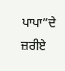ਪਾਪਾ”ਦੇ ਜ਼ਰੀਏ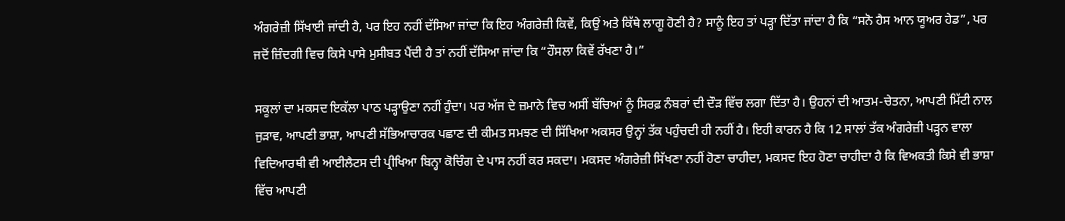ਅੰਗਰੇਜ਼ੀ ਸਿੱਖਾਈ ਜਾਂਦੀ ਹੈ, ਪਰ ਇਹ ਨਹੀਂ ਦੱਸਿਆ ਜਾਂਦਾ ਕਿ ਇਹ ਅੰਗਰੇਜ਼ੀ ਕਿਵੇਂ, ਕਿਉਂ ਅਤੇ ਕਿੱਥੇ ਲਾਗੂ ਹੋਣੀ ਹੈ? ਸਾਨੂੰ ਇਹ ਤਾਂ ਪੜ੍ਹਾ ਦਿੱਤਾ ਜਾਂਦਾ ਹੈ ਕਿ “ਸਨੋ ਹੈਸ ਆਨ ਯੂਅਰ ਹੇਡ”, ਪਰ ਜਦੋਂ ਜ਼ਿੰਦਗੀ ਵਿਚ ਕਿਸੇ ਪਾਸੇ ਮੁਸੀਬਤ ਪੈਂਦੀ ਹੈ ਤਾਂ ਨਹੀਂ ਦੱਸਿਆ ਜਾਂਦਾ ਕਿ “ਹੌਸਲਾ ਕਿਵੇਂ ਰੱਖਣਾ ਹੈ।”

ਸਕੂਲਾਂ ਦਾ ਮਕਸਦ ਇਕੱਲਾ ਪਾਠ ਪੜ੍ਹਾਉਣਾ ਨਹੀਂ ਹੁੰਦਾ। ਪਰ ਅੱਜ ਦੇ ਜ਼ਮਾਨੇ ਵਿਚ ਅਸੀਂ ਬੱਚਿਆਂ ਨੂੰ ਸਿਰਫ਼ ਨੰਬਰਾਂ ਦੀ ਦੌੜ ਵਿੱਚ ਲਗਾ ਦਿੱਤਾ ਹੈ। ਉਹਨਾਂ ਦੀ ਆਤਮ-ਚੇਤਨਾ, ਆਪਣੀ ਮਿੱਟੀ ਨਾਲ ਜੁੜਾਵ, ਆਪਣੀ ਭਾਸ਼ਾ, ਆਪਣੀ ਸੱਭਿਆਚਾਰਕ ਪਛਾਣ ਦੀ ਕੀਮਤ ਸਮਝਣ ਦੀ ਸਿੱਖਿਆ ਅਕਸਰ ਉਨ੍ਹਾਂ ਤੱਕ ਪਹੁੰਚਦੀ ਹੀ ਨਹੀਂ ਹੈ। ਇਹੀ ਕਾਰਨ ਹੈ ਕਿ 12 ਸਾਲਾਂ ਤੱਕ ਅੰਗਰੇਜ਼ੀ ਪੜ੍ਹਨ ਵਾਲਾ ਵਿਦਿਆਰਥੀ ਵੀ ਆਈਲੈਟਸ ਦੀ ਪ੍ਰੀਖਿਆ ਬਿਨ੍ਹਾ ਕੋਚਿੰਗ ਦੇ ਪਾਸ ਨਹੀਂ ਕਰ ਸਕਦਾ। ਮਕਸਦ ਅੰਗਰੇਜ਼ੀ ਸਿੱਖਣਾ ਨਹੀਂ ਹੋਣਾ ਚਾਹੀਦਾ, ਮਕਸਦ ਇਹ ਹੋਣਾ ਚਾਹੀਦਾ ਹੈ ਕਿ ਵਿਅਕਤੀ ਕਿਸੇ ਵੀ ਭਾਸ਼ਾ ਵਿੱਚ ਆਪਣੀ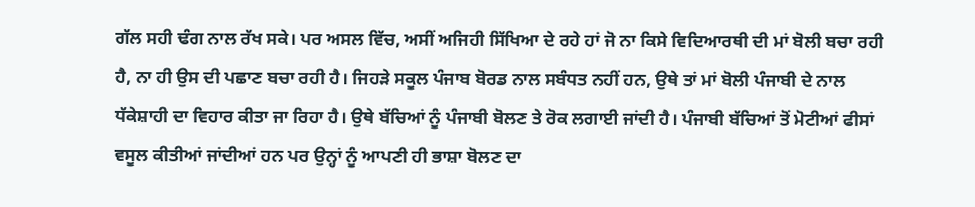ਗੱਲ ਸਹੀ ਢੰਗ ਨਾਲ ਰੱਖ ਸਕੇ। ਪਰ ਅਸਲ ਵਿੱਚ, ਅਸੀਂ ਅਜਿਹੀ ਸਿੱਖਿਆ ਦੇ ਰਹੇ ਹਾਂ ਜੋ ਨਾ ਕਿਸੇ ਵਿਦਿਆਰਥੀ ਦੀ ਮਾਂ ਬੋਲੀ ਬਚਾ ਰਹੀ ਹੈ, ਨਾ ਹੀ ਉਸ ਦੀ ਪਛਾਣ ਬਚਾ ਰਹੀ ਹੈ। ਜਿਹੜੇ ਸਕੂਲ ਪੰਜਾਬ ਬੋਰਡ ਨਾਲ ਸਬੰਧਤ ਨਹੀਂ ਹਨ, ਉਥੇ ਤਾਂ ਮਾਂ ਬੋਲੀ ਪੰਜਾਬੀ ਦੇ ਨਾਲ ਧੱਕੇਸ਼ਾਹੀ ਦਾ ਵਿਹਾਰ ਕੀਤਾ ਜਾ ਰਿਹਾ ਹੈ। ਉਥੇ ਬੱਚਿਆਂ ਨੂੰ ਪੰਜਾਬੀ ਬੋਲਣ ਤੇ ਰੋਕ ਲਗਾਈ ਜਾਂਦੀ ਹੈ। ਪੰਜਾਬੀ ਬੱਚਿਆਂ ਤੋਂ ਮੋਟੀਆਂ ਫੀਸਾਂ ਵਸੂਲ ਕੀਤੀਆਂ ਜਾਂਦੀਆਂ ਹਨ ਪਰ ਉਨ੍ਹਾਂ ਨੂੰ ਆਪਣੀ ਹੀ ਭਾਸ਼ਾ ਬੋਲਣ ਦਾ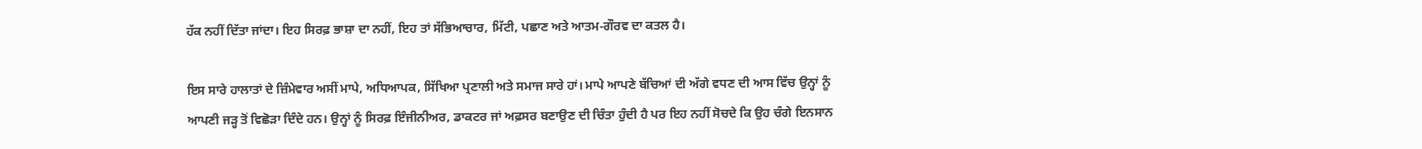ਹੱਕ ਨਹੀਂ ਦਿੱਤਾ ਜਾਂਦਾ। ਇਹ ਸਿਰਫ਼ ਭਾਸ਼ਾ ਦਾ ਨਹੀਂ, ਇਹ ਤਾਂ ਸੱਭਿਆਚਾਰ, ਮਿੱਟੀ, ਪਛਾਣ ਅਤੇ ਆਤਮ-ਗੌਰਵ ਦਾ ਕਤਲ ਹੈ।

ਇਸ ਸਾਰੇ ਹਾਲਾਤਾਂ ਦੇ ਜ਼ਿੰਮੇਵਾਰ ਅਸੀਂ ਮਾਪੇ, ਅਧਿਆਪਕ, ਸਿੱਖਿਆ ਪ੍ਰਣਾਲੀ ਅਤੇ ਸਮਾਜ ਸਾਰੇ ਹਾਂ। ਮਾਪੇ ਆਪਣੇ ਬੱਚਿਆਂ ਦੀ ਅੱਗੇ ਵਧਣ ਦੀ ਆਸ ਵਿੱਚ ਉਨ੍ਹਾਂ ਨੂੰ ਆਪਣੀ ਜੜ੍ਹ ਤੋਂ ਵਿਛੋੜਾ ਦਿੰਦੇ ਹਨ। ਉਨ੍ਹਾਂ ਨੂੰ ਸਿਰਫ਼ ਇੰਜੀਨੀਅਰ, ਡਾਕਟਰ ਜਾਂ ਅਫ਼ਸਰ ਬਣਾਉਣ ਦੀ ਚਿੰਤਾ ਹੁੰਦੀ ਹੈ ਪਰ ਇਹ ਨਹੀਂ ਸੋਚਦੇ ਕਿ ਉਹ ਚੰਗੇ ਇਨਸਾਨ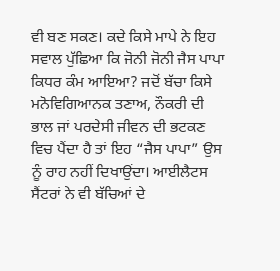ਵੀ ਬਣ ਸਕਣ। ਕਦੇ ਕਿਸੇ ਮਾਪੇ ਨੇ ਇਹ ਸਵਾਲ ਪੁੱਛਿਆ ਕਿ ਜੋਨੀ ਜੋਨੀ ਜੈਸ ਪਾਪਾ ਕਿਧਰ ਕੰਮ ਆਇਆ? ਜਦੋਂ ਬੱਚਾ ਕਿਸੇ ਮਨੋਵਿਗਿਆਨਕ ਤਣਾਅ, ਨੌਕਰੀ ਦੀ ਭਾਲ ਜਾਂ ਪਰਦੇਸੀ ਜੀਵਨ ਦੀ ਭਟਕਣ ਵਿਚ ਪੈਂਦਾ ਹੈ ਤਾਂ ਇਹ “ਜੈਸ ਪਾਪਾ” ਉਸ ਨੂੰ ਰਾਹ ਨਹੀਂ ਦਿਖਾਉਂਦਾ। ਆਈਲੈਟਸ ਸੈਂਟਰਾਂ ਨੇ ਵੀ ਬੱਚਿਆਂ ਦੇ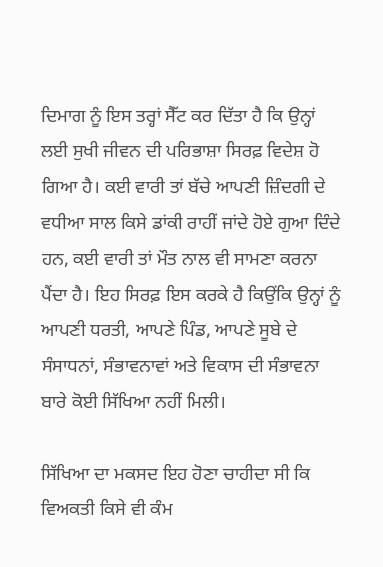ਦਿਮਾਗ ਨੂੰ ਇਸ ਤਰ੍ਹਾਂ ਸੈੱਟ ਕਰ ਦਿੱਤਾ ਹੈ ਕਿ ਉਨ੍ਹਾਂ ਲਈ ਸੁਖੀ ਜੀਵਨ ਦੀ ਪਰਿਭਾਸ਼ਾ ਸਿਰਫ਼ ਵਿਦੇਸ਼ ਹੋ ਗਿਆ ਹੈ। ਕਈ ਵਾਰੀ ਤਾਂ ਬੱਚੇ ਆਪਣੀ ਜ਼ਿੰਦਗੀ ਦੇ ਵਧੀਆ ਸਾਲ ਕਿਸੇ ਡਾਂਕੀ ਰਾਹੀਂ ਜਾਂਦੇ ਹੋਏ ਗੁਆ ਦਿੰਦੇ ਹਨ, ਕਈ ਵਾਰੀ ਤਾਂ ਮੌਤ ਨਾਲ ਵੀ ਸਾਮਣਾ ਕਰਨਾ ਪੈਂਦਾ ਹੈ। ਇਹ ਸਿਰਫ਼ ਇਸ ਕਰਕੇ ਹੈ ਕਿਉਂਕਿ ਉਨ੍ਹਾਂ ਨੂੰ ਆਪਣੀ ਧਰਤੀ, ਆਪਣੇ ਪਿੰਡ, ਆਪਣੇ ਸੂਬੇ ਦੇ ਸੰਸਾਧਨਾਂ, ਸੰਭਾਵਨਾਵਾਂ ਅਤੇ ਵਿਕਾਸ ਦੀ ਸੰਭਾਵਨਾ ਬਾਰੇ ਕੋਈ ਸਿੱਖਿਆ ਨਹੀਂ ਮਿਲੀ।

ਸਿੱਖਿਆ ਦਾ ਮਕਸਦ ਇਹ ਹੋਣਾ ਚਾਹੀਦਾ ਸੀ ਕਿ ਵਿਅਕਤੀ ਕਿਸੇ ਵੀ ਕੰਮ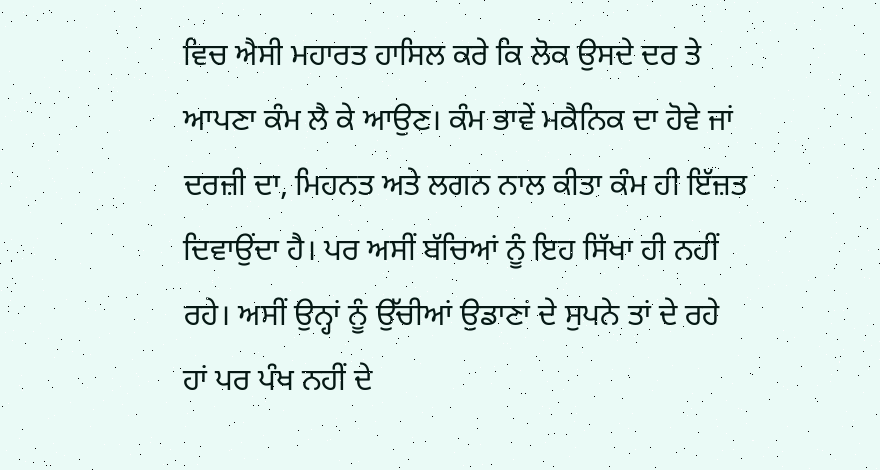ਵਿਚ ਐਸੀ ਮਹਾਰਤ ਹਾਸਿਲ ਕਰੇ ਕਿ ਲੋਕ ਉਸਦੇ ਦਰ ਤੇ ਆਪਣਾ ਕੰਮ ਲੈ ਕੇ ਆਉਣ। ਕੰਮ ਭਾਵੇਂ ਮਕੈਨਿਕ ਦਾ ਹੋਵੇ ਜਾਂ ਦਰਜ਼ੀ ਦਾ, ਮਿਹਨਤ ਅਤੇ ਲਗਨ ਨਾਲ ਕੀਤਾ ਕੰਮ ਹੀ ਇੱਜ਼ਤ ਦਿਵਾਉਂਦਾ ਹੈ। ਪਰ ਅਸੀਂ ਬੱਚਿਆਂ ਨੂੰ ਇਹ ਸਿੱਖਾ ਹੀ ਨਹੀਂ ਰਹੇ। ਅਸੀਂ ਉਨ੍ਹਾਂ ਨੂੰ ਉੱਚੀਆਂ ਉਡਾਣਾਂ ਦੇ ਸੁਪਨੇ ਤਾਂ ਦੇ ਰਹੇ ਹਾਂ ਪਰ ਪੰਖ ਨਹੀਂ ਦੇ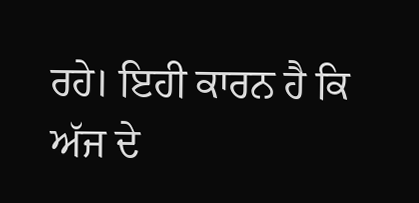ਰਹੇ। ਇਹੀ ਕਾਰਨ ਹੈ ਕਿ ਅੱਜ ਦੇ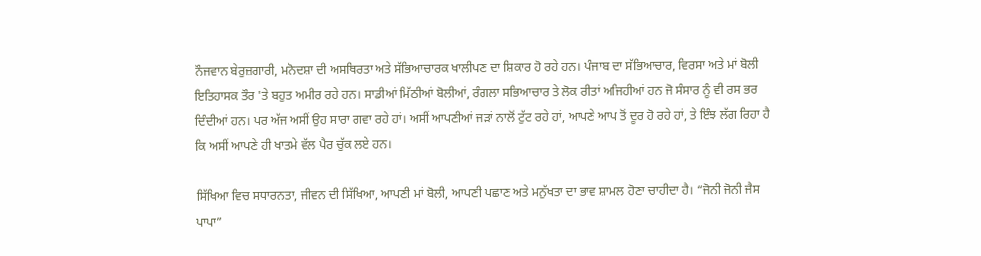ਨੌਜਵਾਨ ਬੇਰੁਜ਼ਗਾਰੀ, ਮਨੋਦਸ਼ਾ ਦੀ ਅਸਥਿਰਤਾ ਅਤੇ ਸੱਭਿਆਚਾਰਕ ਖਾਲੀਪਣ ਦਾ ਸ਼ਿਕਾਰ ਹੋ ਰਹੇ ਹਨ। ਪੰਜਾਬ ਦਾ ਸੱਭਿਆਚਾਰ, ਵਿਰਸਾ ਅਤੇ ਮਾਂ ਬੋਲੀ ਇਤਿਹਾਸਕ ਤੌਰ 'ਤੇ ਬਹੁਤ ਅਮੀਰ ਰਹੇ ਹਨ। ਸਾਡੀਆਂ ਮਿੱਠੀਆਂ ਬੋਲੀਆਂ, ਰੰਗਲਾ ਸਭਿਆਚਾਰ ਤੇ ਲੋਕ ਰੀਤਾਂ ਅਜਿਹੀਆਂ ਹਨ ਜੋ ਸੰਸਾਰ ਨੂੰ ਵੀ ਰਸ ਭਰ ਦਿੰਦੀਆਂ ਹਨ। ਪਰ ਅੱਜ ਅਸੀਂ ਉਹ ਸਾਰਾ ਗਵਾ ਰਹੇ ਹਾਂ। ਅਸੀਂ ਆਪਣੀਆਂ ਜੜਾਂ ਨਾਲੋਂ ਟੁੱਟ ਰਹੇ ਹਾਂ, ਆਪਣੇ ਆਪ ਤੋਂ ਦੂਰ ਹੋ ਰਹੇ ਹਾਂ, ਤੇ ਇੰਝ ਲੱਗ ਰਿਹਾ ਹੈ ਕਿ ਅਸੀਂ ਆਪਣੇ ਹੀ ਖਾਤਮੇ ਵੱਲ ਪੈਰ ਚੁੱਕ ਲਏ ਹਨ।

ਸਿੱਖਿਆ ਵਿਚ ਸਧਾਰਨਤਾ, ਜੀਵਨ ਦੀ ਸਿੱਖਿਆ, ਆਪਣੀ ਮਾਂ ਬੋਲੀ, ਆਪਣੀ ਪਛਾਣ ਅਤੇ ਮਨੁੱਖਤਾ ਦਾ ਭਾਵ ਸ਼ਾਮਲ ਹੋਣਾ ਚਾਹੀਦਾ ਹੈ। “ਜੋਨੀ ਜੋਨੀ ਜੈਸ ਪਾਪਾ”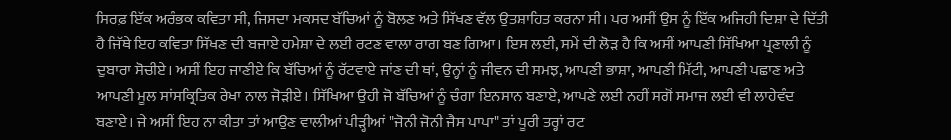ਸਿਰਫ਼ ਇੱਕ ਅਰੰਭਕ ਕਵਿਤਾ ਸੀ, ਜਿਸਦਾ ਮਕਸਦ ਬੱਚਿਆਂ ਨੂੰ ਬੋਲਣ ਅਤੇ ਸਿੱਖਣ ਵੱਲ ਉਤਸ਼ਾਹਿਤ ਕਰਨਾ ਸੀ। ਪਰ ਅਸੀਂ ਉਸ ਨੂੰ ਇੱਕ ਅਜਿਹੀ ਦਿਸ਼ਾ ਦੇ ਦਿੱਤੀ ਹੈ ਜਿੱਥੇ ਇਹ ਕਵਿਤਾ ਸਿੱਖਣ ਦੀ ਬਜਾਏ ਹਮੇਸ਼ਾ ਦੇ ਲਈ ਰਟਣ ਵਾਲਾ ਰਾਗ ਬਣ ਗਿਆ। ਇਸ ਲਈ, ਸਮੇਂ ਦੀ ਲੋੜ ਹੈ ਕਿ ਅਸੀਂ ਆਪਣੀ ਸਿੱਖਿਆ ਪ੍ਰਣਾਲੀ ਨੂੰ ਦੁਬਾਰਾ ਸੋਚੀਏ। ਅਸੀਂ ਇਹ ਜਾਣੀਏ ਕਿ ਬੱਚਿਆਂ ਨੂੰ ਰੱਟਵਾਏ ਜਾਂਣ ਦੀ ਥਾਂ, ਉਨ੍ਹਾਂ ਨੂੰ ਜੀਵਨ ਦੀ ਸਮਝ, ਆਪਣੀ ਭਾਸ਼ਾ, ਆਪਣੀ ਮਿੱਟੀ, ਆਪਣੀ ਪਛਾਣ ਅਤੇ ਆਪਣੀ ਮੂਲ ਸਾਂਸਕ੍ਰਿਤਿਕ ਰੇਖਾ ਨਾਲ ਜੋੜੀਏ। ਸਿੱਖਿਆ ਉਹੀ ਜੋ ਬੱਚਿਆਂ ਨੂੰ ਚੰਗਾ ਇਨਸਾਨ ਬਣਾਏ, ਆਪਣੇ ਲਈ ਨਹੀਂ ਸਗੋਂ ਸਮਾਜ ਲਈ ਵੀ ਲਾਹੇਵੰਦ ਬਣਾਏ। ਜੇ ਅਸੀਂ ਇਹ ਨਾ ਕੀਤਾ ਤਾਂ ਆਉਣ ਵਾਲੀਆਂ ਪੀੜ੍ਹੀਆਂ "ਜੋਨੀ ਜੋਨੀ ਜੈਸ ਪਾਪਾ" ਤਾਂ ਪੂਰੀ ਤਰ੍ਹਾਂ ਰਟ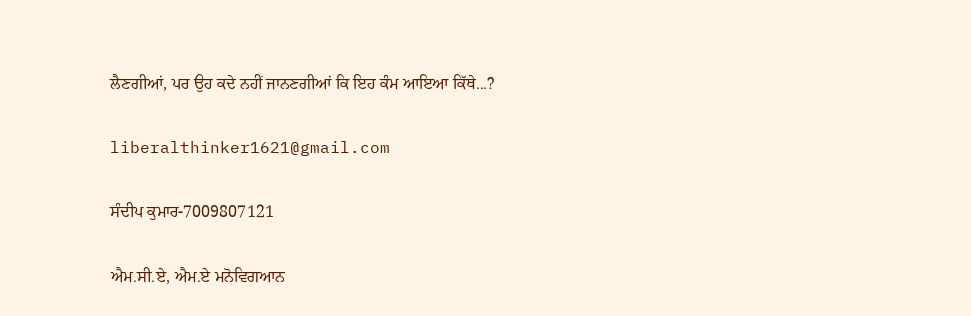ਲੈਣਗੀਆਂ, ਪਰ ਉਹ ਕਦੇ ਨਹੀਂ ਜਾਨਣਗੀਆਂ ਕਿ ਇਹ ਕੰਮ ਆਇਆ ਕਿੱਥੇ...?

liberalthinker1621@gmail.com

ਸੰਦੀਪ ਕੁਮਾਰ-7009807121

ਐਮ.ਸੀ.ਏ, ਐਮ.ਏ ਮਨੋਵਿਗਆਨ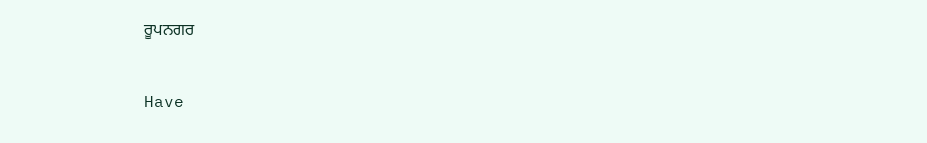ਰੂਪਨਗਰ



Have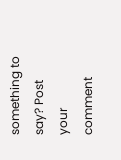something to say? Post your comment